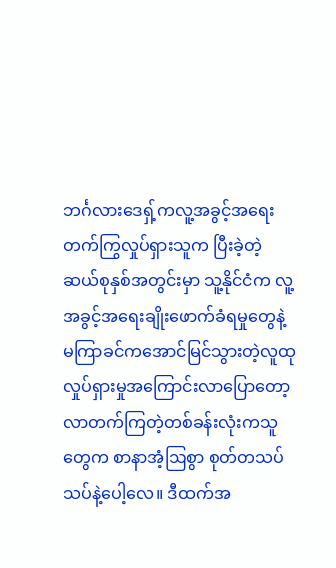ဘင်္ဂလားဒေရှ့်ကလူ့အခွင့်အရေးတက်ကြွလှုပ်ရှားသူက ပြီးခဲ့တဲ့ ဆယ်စုနှစ်အတွင်းမှာ သူ့နိုင်ငံက လူ့အခွင့်အရေးချိုးဖောက်ခံရမှုတွေနဲ့ မကြာခင်ကအောင်မြင်သွားတဲ့လူထုလှုပ်ရှားမှုအကြောင်းလာပြောတော့ လာတက်ကြတဲ့တစ်ခန်းလုံးကသူတွေက စာနာအံ့ဩစွာ စုတ်တသပ်သပ်နဲ့ပေါ့လေ။ ဒီထက်အ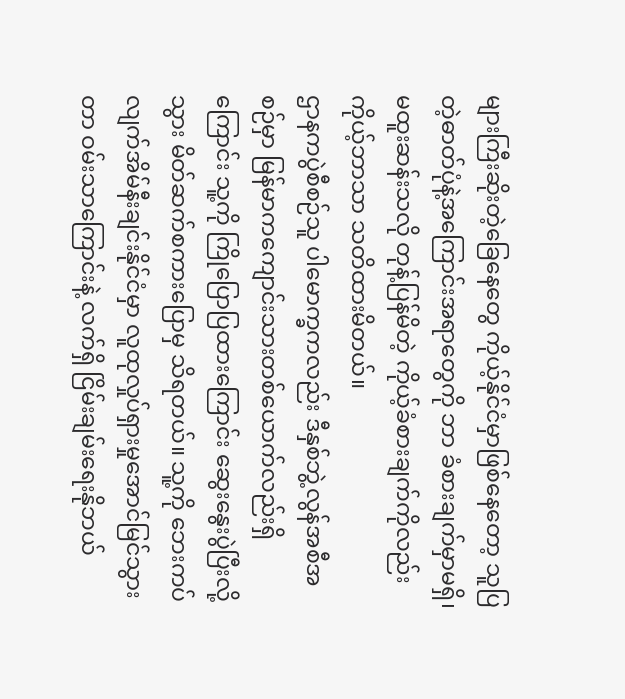များကြီးဆိုးတဲ့ခြေနေတွေ ကိုယ့်နိုင်ငံမှာဖြစ်နေတော့ သူပြတဲ့ဓာတ်ပုံနဲ့အကြောင်းအရာတွေကို ဘာ ခံစားချက်မှာမရှိ၊ မထူးဆန်းသလို တုန့်ပြန်မိတဲ့ ကိုယ့်ခံစားချက်ကိုလည်း ကိုယ့်ဘာသာ သတိထားမိတယ်။
ဌာနကပွဲစီစဉ်သူ ပါမောက္ခကလည်း ဒီနှစ်ဘွဲ့လွန်အစီအစဉ်မှာ မြန်မာကကျောင်းသားတစ်ယောက်လည်းရှိကြောင်း သူ့ကို ကြိုပြောပြထားကြောင်း ဆွေးနွေးပွဲပြီးလို့ သွား မိတ်ဆက်စကားပြောမှ သိရတယ်။ သူ့ကို ဘေးကပ်လျက်အိမ်နီးချင်းနိုင်ငံမှာ လူထုလှုပ်ရှားမှုအောင်မြင်သွားတာ ဝမ်းသာကြောင်းနဲ့ လက်ရှိ ငြိမ်းချမ်းရေးနိုဘယ်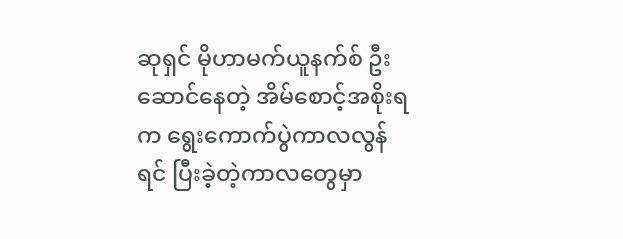ဆုရှင် မိုဟာမက်ယူနက်စ် ဦးဆောင်နေတဲ့ အိမ်စောင့်အစိုးရက ရွေးကောက်ပွဲကာလလွန်ရင် ပြီးခဲ့တဲ့ကာလတွေမှာ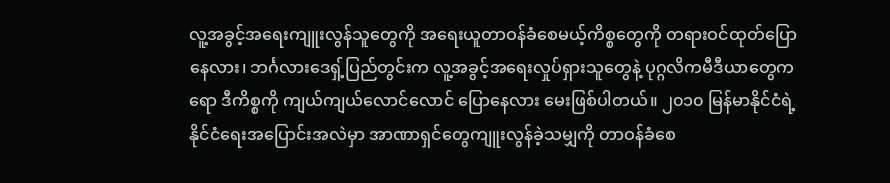လူ့အခွင့်အရေးကျူးလွန်သူတွေကို အရေးယူတာဝန်ခံစေမယ့်ကိစ္စတွေကို တရားဝင်ထုတ်ပြောနေလား၊ ဘင်္ဂလားဒေရှ့်ပြည်တွင်းက လူ့အခွင့်အရေးလှုပ်ရှားသူတွေနဲ့ ပုဂ္ဂလိကမီဒီယာတွေကရော ဒီကိစ္စကို ကျယ်ကျယ်လောင်လောင် ပြောနေလား မေးဖြစ်ပါတယ်။ ၂၀၁၀ မြန်မာနိုင်ငံရဲ့နိုင်ငံရေးအပြောင်းအလဲမှာ အာဏာရှင်တွေကျူးလွန်ခဲ့သမျှကို တာဝန်ခံစေ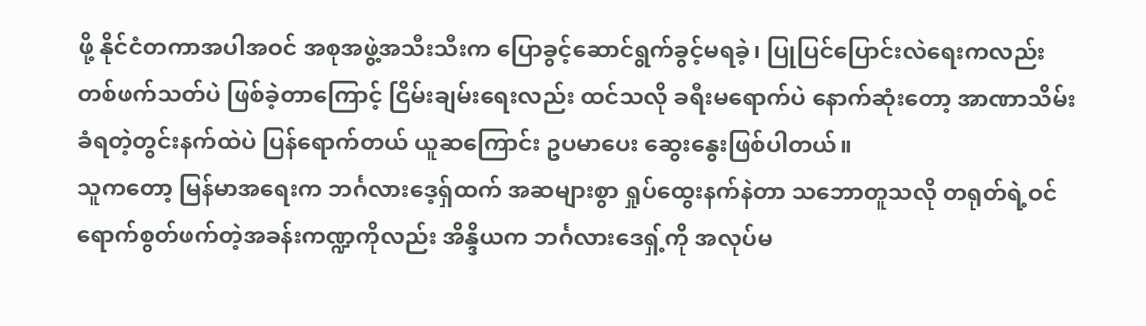ဖို့ နိုင်ငံတကာအပါအဝင် အစုအဖွဲ့အသီးသီးက ပြောခွင့်ဆောင်ရွက်ခွင့်မရခဲ့၊ ပြုပြင်ပြောင်းလဲရေးကလည်း တစ်ဖက်သတ်ပဲ ဖြစ်ခဲ့တာကြောင့် ငြိမ်းချမ်းရေးလည်း ထင်သလို ခရီးမရောက်ပဲ နောက်ဆုံးတော့ အာဏာသိမ်းခံရတဲ့တွင်းနက်ထဲပဲ ပြန်ရောက်တယ် ယူဆကြောင်း ဥပမာပေး ဆွေးနွေးဖြစ်ပါတယ်။
သူကတော့ မြန်မာအရေးက ဘင်္ဂလားဒေ့ရှ်ထက် အဆများစွာ ရှုပ်ထွေးနက်နဲတာ သဘောတူသလို တရုတ်ရဲ့ဝင်ရောက်စွတ်ဖက်တဲ့အခန်းကဏ္ဍကိုလည်း အိန္ဒိယက ဘင်္ဂလားဒေရှ့်ကို အလုပ်မ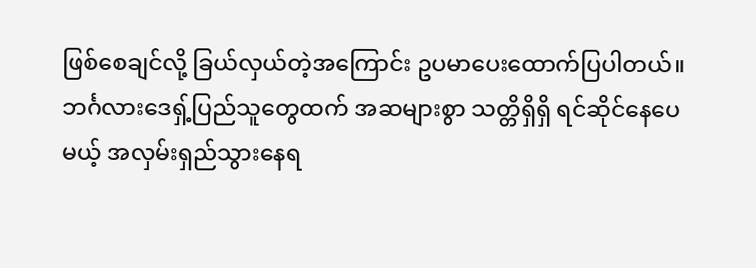ဖြစ်စေချင်လို့ ခြယ်လှယ်တဲ့အကြောင်း ဥပမာပေးထောက်ပြပါတယ်။
ဘင်္ဂလားဒေရှ့်ပြည်သူတွေထက် အဆများစွာ သတ္တိရှိရှိ ရင်ဆိုင်နေပေမယ့် အလှမ်းရှည်သွားနေရ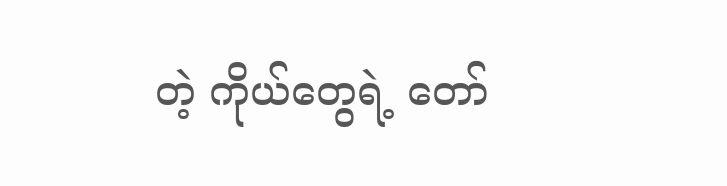တဲ့ ကိုယ်တွေရဲ့ တော်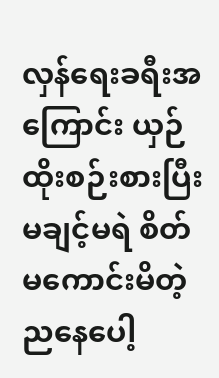လှန်ရေးခရီးအကြောင်း ယှဉ်ထိုးစဉ်းစားပြီး မချင့်မရဲ စိတ်မကောင်းမိတဲ့ ညနေပေါ့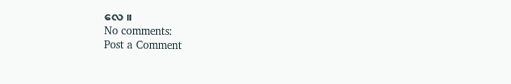လေ။
No comments:
Post a Comment